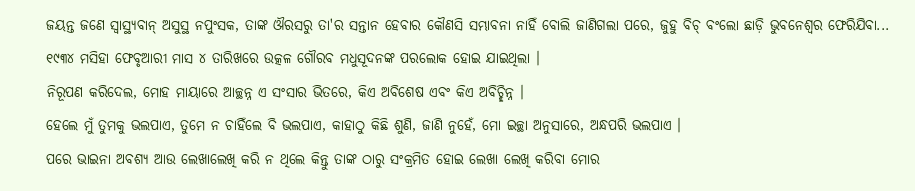ଜୟନ୍ତ ଜଣେ ସ୍ୱାସ୍ଥ୍ୟବାନ୍ ଅସୁସ୍ଥ ନପୁଂସକ, ତାଙ୍କ ଔରସରୁ ତା'ର ସନ୍ତାନ ହେବାର କୌଣସି ସମ୍ଭାବନା ନାହିଁ ବୋଲି ଜାଣିଗଲା ପରେ, ଜୁହୁ ବିଚ୍ ବଂଲୋ ଛାଡ଼ି ଭୁବନେଶ୍ୱର ଫେରିଯିବା...
୧୯୩୪ ମସିହା ଫେବୃଆରୀ ମାସ ୪ ତାରିଖରେ ଉତ୍କଳ ଗୌରବ ମଧୁସୂଦନଙ୍କ ପରଲୋକ ହୋଇ ଯାଇଥିଲା ।
ନିରୂପଣ କରିଦେଲ, ମୋହ ମାୟାରେ ଆଚ୍ଛନ୍ନ ଏ ସଂସାର ଭିତରେ, କିଏ ଅବିଶେଷ ଏବଂ କିଏ ଅବିଚ୍ଛିନ୍ନ ।
ହେଲେ ମୁଁ ତୁମକୁ ଭଲପାଏ, ତୁମେ ନ ଚାହିଁଲେ ବି ଭଲପାଏ, କାହାଠୁ କିଛି ଶୁଣି, ଜାଣି ନୁହେଁ, ମୋ ଇଚ୍ଛା ଅନୁସାରେ, ଅନ୍ଧପରି ଭଲପାଏ ।
ପରେ ଭାଇନା ଅବଶ୍ୟ ଆଉ ଲେଖାଲେଖି କରି ନ ଥିଲେ କିନ୍ତୁ ତାଙ୍କ ଠାରୁ ସଂକ୍ରମିତ ହୋଇ ଲେଖା ଲେଖି କରିବା ମୋର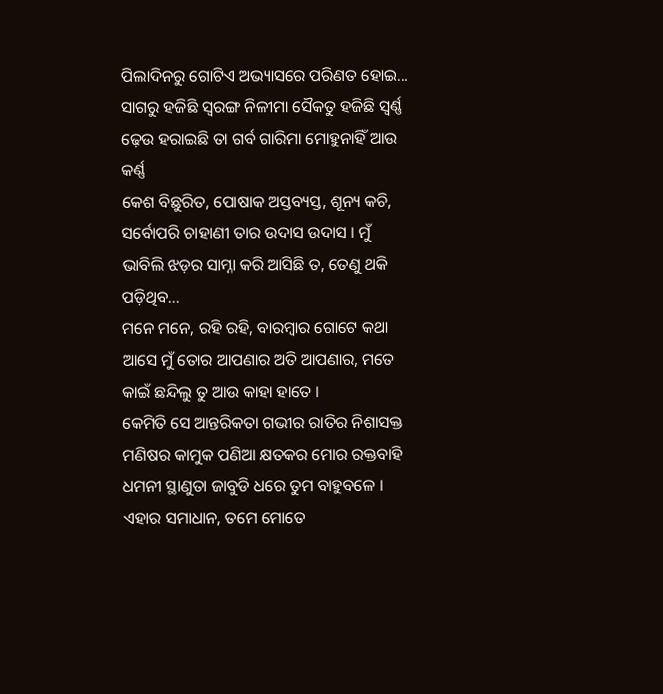ପିଲାଦିନରୁ ଗୋଟିଏ ଅଭ୍ୟାସରେ ପରିଣତ ହୋଇ...
ସାଗରୁ ହଜିଛି ସ୍ୱରଙ୍ଗ ନିଳୀମା ସୈକତୁ ହଜିଛି ସ୍ୱର୍ଣ୍ଣ ଢ଼େଉ ହରାଇଛି ତା ଗର୍ବ ଗାରିମା ମୋହୁନାହିଁ ଆଉ କର୍ଣ୍ଣ
କେଶ ବିଛୁରିତ, ପୋଷାକ ଅସ୍ତବ୍ୟସ୍ତ, ଶୂନ୍ୟ କଚି, ସର୍ବୋପରି ଚାହାଣୀ ତାର ଉଦାସ ଉଦାସ । ମୁଁ ଭାବିଲି ଝଡ଼ର ସାମ୍ନା କରି ଆସିଛି ତ, ତେଣୁ ଥକି ପଡ଼ିଥିବ...
ମନେ ମନେ, ରହି ରହି, ବାରମ୍ବାର ଗୋଟେ କଥା ଆସେ ମୁଁ ତୋର ଆପଣାର ଅତି ଆପଣାର, ମତେ କାଇଁ ଛନ୍ଦିଲୁ ତୁ ଆଉ କାହା ହାତେ ।
କେମିତି ସେ ଆନ୍ତରିକତା ଗଭୀର ରାତିର ନିଶାସକ୍ତ ମଣିଷର କାମୁକ ପଣିଆ କ୍ଷତକର ମୋର ରକ୍ତବାହି ଧମନୀ ସ୍ଥାଣୁତା ଜାବୁଡି ଧରେ ତୁମ ବାହୁବଳେ ।
ଏହାର ସମାଧାନ, ତମେ ମୋତେ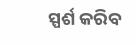ସ୍ପର୍ଶ କରିବ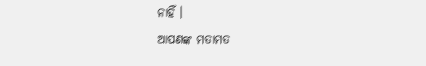ନାହିଁ ।
ଆପଣଙ୍କ ମତାମତ